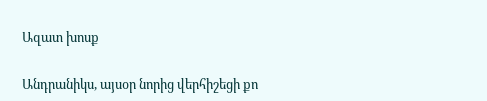Ազատ խոսք

Անդրանիկս, այսօր նորից վերհիշեցի քո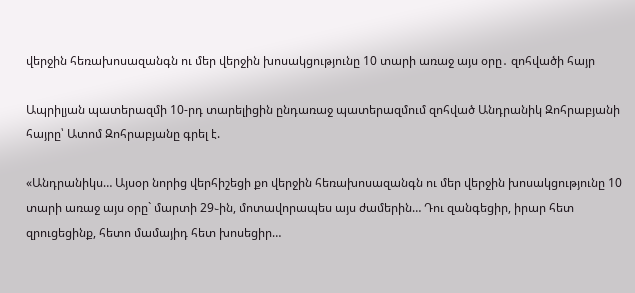վերջին հեռախոսազանգն ու մեր վերջին խոսակցությունը 10 տարի առաջ այս օրը․ զոհվածի հայր

Ապրիլյան պատերազմի 10-րդ տարելիցին ընդառաջ պատերազմում զոհված Անդրանիկ Զոհրաբյանի հայրը՝ Ատոմ Զոհրաբյանը գրել է.

«Անդրանիկս… Այսօր նորից վերհիշեցի քո վերջին հեռախոսազանգն ու մեր վերջին խոսակցությունը 10 տարի առաջ այս օրը` մարտի 29֊ին, մոտավորապես այս ժամերին… Դու զանգեցիր, իրար հետ զրուցեցինք, հետո մամայիդ հետ խոսեցիր…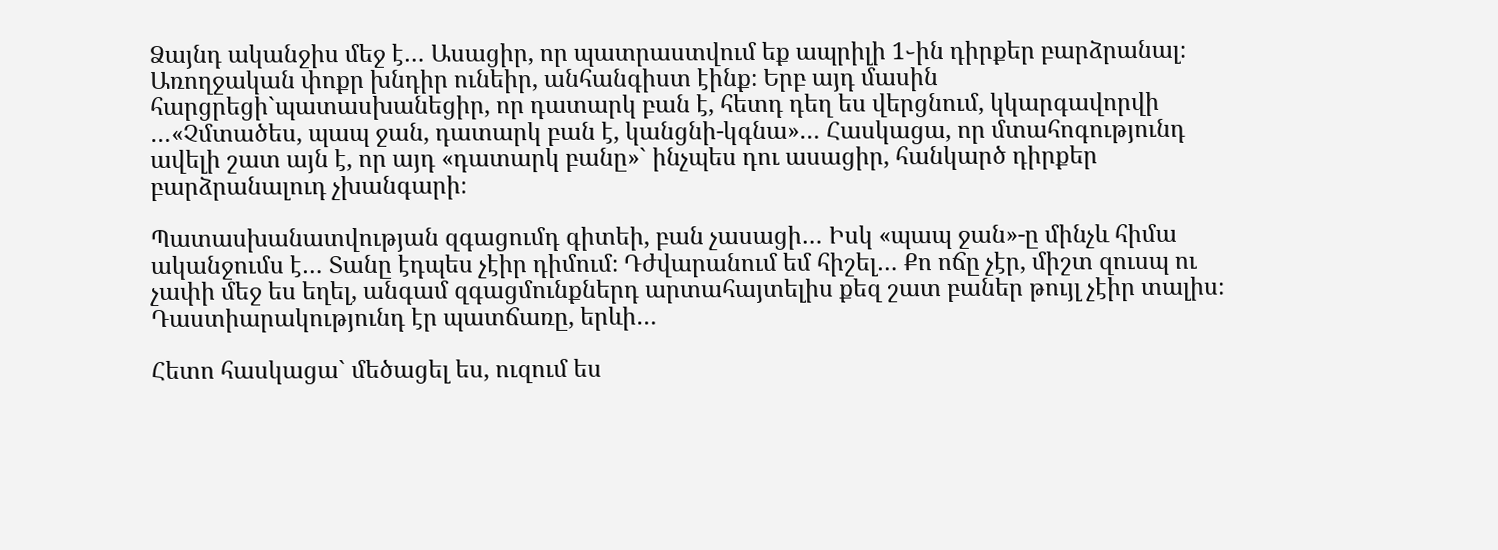Ձայնդ ականջիս մեջ է… Ասացիր, որ պատրաստվում եք ապրիլի 1֊ին դիրքեր բարձրանալ։ Առողջական փոքր խնդիր ունեիր, անհանգիստ էինք։ Երբ այդ մասին հարցրեցի`պատասխանեցիր, որ դատարկ բան է, հետդ դեղ ես վերցնում, կկարգավորվի …«Չմտածես, պապ ջան, դատարկ բան է, կանցնի-կգնա»… Հասկացա, որ մտահոգությունդ ավելի շատ այն է, որ այդ «դատարկ բանը»` ինչպես դու ասացիր, հանկարծ դիրքեր բարձրանալուդ չխանգարի։

Պատասխանատվության զգացումդ գիտեի, բան չասացի… Իսկ «պապ ջան»-ը մինչև հիմա ականջումս է… Տանը էդպես չէիր դիմում։ Դժվարանում եմ հիշել… Քո ոճը չէր, միշտ զուսպ ու չափի մեջ ես եղել, անգամ զգացմունքներդ արտահայտելիս քեզ շատ բաներ թույլ չէիր տալիս։ Դաստիարակությունդ էր պատճառը, երևի…

Հետո հասկացա` մեծացել ես, ուզում ես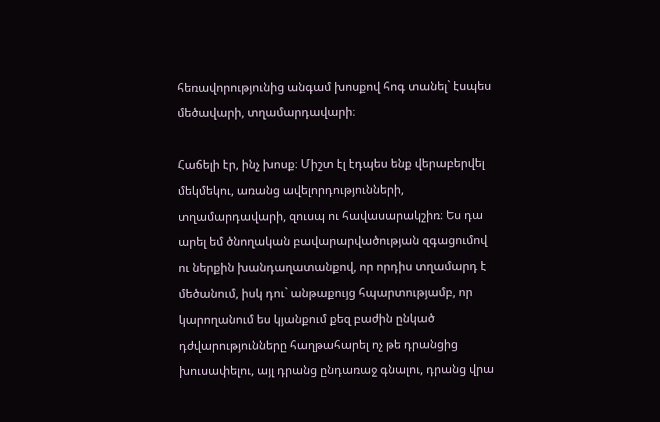հեռավորությունից անգամ խոսքով հոգ տանել` էսպես մեծավարի, տղամարդավարի։

Հաճելի էր, ինչ խոսք։ Միշտ էլ էդպես ենք վերաբերվել մեկմեկու, առանց ավելորդությունների, տղամարդավարի, զուսպ ու հավասարակշիռ։ Ես դա արել եմ ծնողական բավարարվածության զգացումով ու ներքին խանդաղատանքով, որ որդիս տղամարդ է մեծանում, իսկ դու` անթաքույց հպարտությամբ, որ կարողանում ես կյանքում քեզ բաժին ընկած դժվարությունները հաղթահարել ոչ թե դրանցից խուսափելու, այլ դրանց ընդառաջ գնալու, դրանց վրա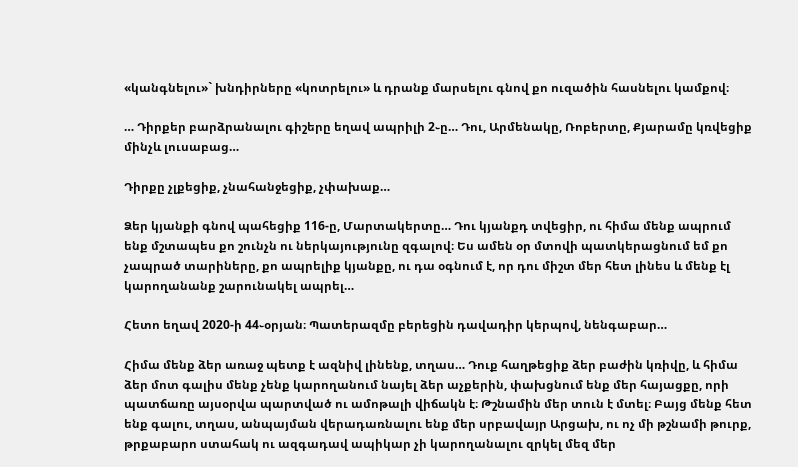«կանգնելու»` խնդիրները «կոտրելու» և դրանք մարսելու գնով քո ուզածին հասնելու կամքով։

… Դիրքեր բարձրանալու գիշերը եղավ ապրիլի 2֊ը… Դու, Արմենակը, Ռոբերտը, Քյարամը կռվեցիք մինչև լուսաբաց…

Դիրքը չլքեցիք, չնահանջեցիք, չփախաք…

Ձեր կյանքի գնով պահեցիք 116-ը, Մարտակերտը… Դու կյանքդ տվեցիր, ու հիմա մենք ապրում ենք մշտապես քո շունչն ու ներկայությունը զգալով։ Ես ամեն օր մտովի պատկերացնում եմ քո չապրած տարիները, քո ապրելիք կյանքը, ու դա օգնում է, որ դու միշտ մեր հետ լինես և մենք էլ կարողանանք շարունակել ապրել…

Հետո եղավ 2020-ի 44֊օրյան։ Պատերազմը բերեցին դավադիր կերպով, նենգաբար…

Հիմա մենք ձեր առաջ պետք է ազնիվ լինենք, տղաս… Դուք հաղթեցիք ձեր բաժին կռիվը, և հիմա ձեր մոտ գալիս մենք չենք կարողանում նայել ձեր աչքերին, փախցնում ենք մեր հայացքը, որի պատճառը այսօրվա պարտված ու ամոթալի վիճակն է։ Թշնամին մեր տուն է մտել։ Բայց մենք հետ ենք գալու, տղաս, անպայման վերադառնալու ենք մեր սրբավայր Արցախ, ու ոչ մի թշնամի թուրք, թրքաբարո ստահակ ու ազգադավ ապիկար չի կարողանալու զրկել մեզ մեր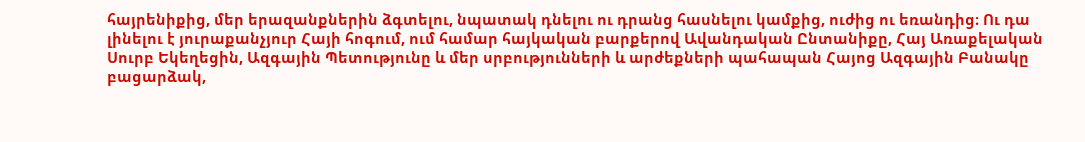հայրենիքից, մեր երազանքներին ձգտելու, նպատակ դնելու ու դրանց հասնելու կամքից, ուժից ու եռանդից։ Ու դա լինելու է յուրաքանչյուր Հայի հոգում, ում համար հայկական բարքերով Ավանդական Ընտանիքը, Հայ Առաքելական Սուրբ Եկեղեցին, Ազգային Պետությունը և մեր սրբությունների և արժեքների պահապան Հայոց Ազգային Բանակը բացարձակ,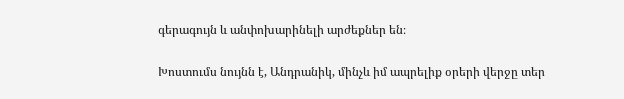գերագույն և անփոխարինելի արժեքներ են։

Խոստումս նույնն է, Անդրանիկ, մինչև իմ ապրելիք օրերի վերջը տեր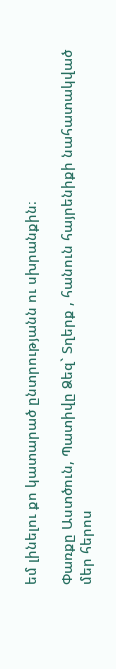եմ լինելու քո կատարած ընտրությանն ու սխրանքին։

Փառքը Աստծուն, Պատիվը Ձեզ` Տղերք , հանուն հայրենիքի նահատակված մեր հերոս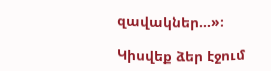զավակներ…»։

Կիսվեք ձեր էջում